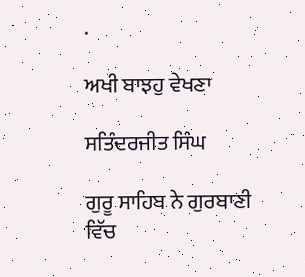.

ਅਖੀ ਬਾਝਹੁ ਵੇਖਣਾ

ਸਤਿੰਦਰਜੀਤ ਸਿੰਘ

ਗੁਰੂ ਸਾਹਿਬ ਨੇ ਗੁਰਬਾਣੀ ਵਿੱਚ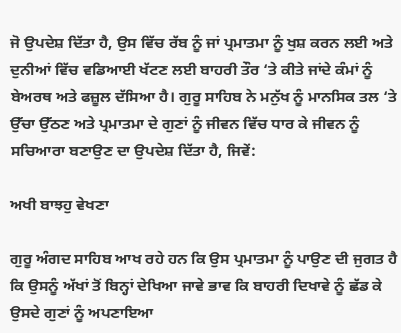ਜੋ ਉਪਦੇਸ਼ ਦਿੱਤਾ ਹੈ, ਉਸ ਵਿੱਚ ਰੱਬ ਨੂੰ ਜਾਂ ਪ੍ਰਮਾਤਮਾ ਨੂੰ ਖੁਸ਼ ਕਰਨ ਲਈ ਅਤੇ ਦੁਨੀਆਂ ਵਿੱਚ ਵਡਿਆਈ ਖੱਟਣ ਲਈ ਬਾਹਰੀ ਤੌਰ ‘ਤੇ ਕੀਤੇ ਜਾਂਦੇ ਕੰਮਾਂ ਨੂੰ ਬੇਅਰਥ ਅਤੇ ਫਜ਼ੂਲ ਦੱਸਿਆ ਹੈ। ਗੁਰੂ ਸਾਹਿਬ ਨੇ ਮਨੁੱਖ ਨੂੰ ਮਾਨਸਿਕ ਤਲ ‘ਤੇ ਉੱਚਾ ਉੱਠਣ ਅਤੇ ਪ੍ਰਮਾਤਮਾ ਦੇ ਗੁਣਾਂ ਨੂੰ ਜੀਵਨ ਵਿੱਚ ਧਾਰ ਕੇ ਜੀਵਨ ਨੂੰ ਸਚਿਆਰਾ ਬਣਾਉਣ ਦਾ ਉਪਦੇਸ਼ ਦਿੱਤਾ ਹੈ, ਜਿਵੇਂ:

ਅਖੀ ਬਾਝਹੁ ਵੇਖਣਾ

ਗੁਰੂ ਅੰਗਦ ਸਾਹਿਬ ਆਖ ਰਹੇ ਹਨ ਕਿ ਉਸ ਪ੍ਰਮਾਤਮਾ ਨੂੰ ਪਾਉਣ ਦੀ ਜੁਗਤ ਹੈ ਕਿ ਉਸਨੂੰ ਅੱਖਾਂ ਤੋਂ ਬਿਨ੍ਹਾਂ ਦੇਖਿਆ ਜਾਵੇ ਭਾਵ ਕਿ ਬਾਹਰੀ ਦਿਖਾਵੇ ਨੂੰ ਛੱਡ ਕੇ ਉਸਦੇ ਗੁਣਾਂ ਨੂੰ ਅਪਣਾਇਆ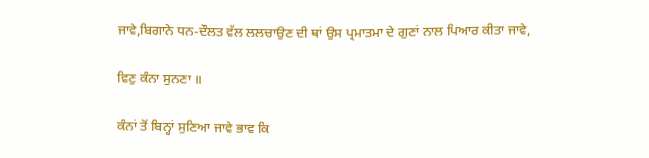ਜਾਵੇ,ਬਿਗਾਨੇ ਧਨ-ਦੌਲਤ ਵੱਲ ਲਲਚਾਉਣ ਦੀ ਥਾਂ ਉਸ ਪ੍ਰਮਾਤਮਾ ਦੇ ਗੁਣਾਂ ਨਾਲ ਪਿਆਰ ਕੀਤਾ ਜਾਵੇ,

ਵਿਣੁ ਕੰਨਾ ਸੁਨਣਾ ॥

ਕੰਨਾਂ ਤੋਂ ਬਿਨ੍ਹਾਂ ਸੁਣਿਆ ਜਾਵੇ ਭਾਵ ਕਿ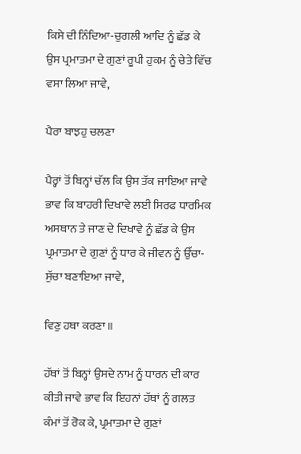ਕਿਸੇ ਦੀ ਨਿੰਦਿਆ-ਚੁਗਲੀ ਆਦਿ ਨੂੰ ਛੱਡ ਕੇ ਉਸ ਪ੍ਰਮਾਤਮਾ ਦੇ ਗੁਣਾਂ ਰੂਪੀ ਹੁਕਮ ਨੂੰ ਚੇਤੇ ਵਿੱਚ ਵਸਾ ਲਿਆ ਜਾਵੇ,

ਪੈਰਾ ਬਾਝਹੁ ਚਲਣਾ

ਪੈਰ੍ਹਾਂ ਤੋਂ ਬਿਨ੍ਹਾਂ ਚੱਲ ਕਿ ਉਸ ਤੱਕ ਜਾਇਆ ਜਾਵੇ ਭਾਵ ਕਿ ਬਾਹਰੀ ਦਿਖਾਵੇ ਲਈ ਸਿਰਫ ਧਾਰਮਿਕ ਅਸਥਾਨ ਤੇ ਜਾਣ ਦੇ ਦਿਖਾਵੇ ਨੂੰ ਛੱਡ ਕੇ ਉਸ ਪ੍ਰਮਾਤਮਾ ਦੇ ਗੁਣਾਂ ਨੂੰ ਧਾਰ ਕੇ ਜੀਵਨ ਨੂੰ ਉੱਚਾ-ਸੁੱਚਾ ਬਣਾਇਆ ਜਾਵੇ,

ਵਿਣੁ ਹਥਾ ਕਰਣਾ ॥

ਹੱਥਾਂ ਤੋਂ ਬਿਨ੍ਹਾਂ ਉਸਦੇ ਨਾਮ ਨੂੰ ਧਾਰਨ ਦੀ ਕਾਰ ਕੀਤੀ ਜਾਵੇ ਭਾਵ ਕਿ ਇਹਨਾਂ ਹੱਥਾਂ ਨੂੰ ਗਲਤ ਕੰਮਾਂ ਤੋਂ ਰੋਕ ਕੇ, ਪ੍ਰਮਾਤਮਾ ਦੇ ਗੁਣਾਂ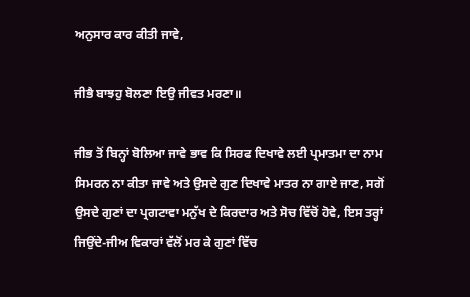ਅਨੁਸਾਰ ਕਾਰ ਕੀਤੀ ਜਾਵੇ,

ਜੀਭੈ ਬਾਝਹੁ ਬੋਲਣਾ ਇਉ ਜੀਵਤ ਮਰਣਾ॥

ਜੀਭ ਤੋਂ ਬਿਨ੍ਹਾਂ ਬੋਲਿਆ ਜਾਵੇ ਭਾਵ ਕਿ ਸਿਰਫ ਦਿਖਾਵੇ ਲਈ ਪ੍ਰਮਾਤਮਾ ਦਾ ਨਾਮ ਸਿਮਰਨ ਨਾ ਕੀਤਾ ਜਾਵੇ ਅਤੇ ਉਸਦੇ ਗੁਣ ਦਿਖਾਵੇ ਮਾਤਰ ਨਾ ਗਾਏ ਜਾਣ, ਸਗੋਂ ਉਸਦੇ ਗੁਣਾਂ ਦਾ ਪ੍ਰਗਟਾਵਾ ਮਨੁੱਖ ਦੇ ਕਿਰਦਾਰ ਅਤੇ ਸੋਚ ਵਿੱਚੋਂ ਹੋਵੇ, ਇਸ ਤਰ੍ਹਾਂ ਜਿਉਂਦੇ-ਜੀਅ ਵਿਕਾਰਾਂ ਵੱਲੋਂ ਮਰ ਕੇ ਗੁਣਾਂ ਵਿੱਚ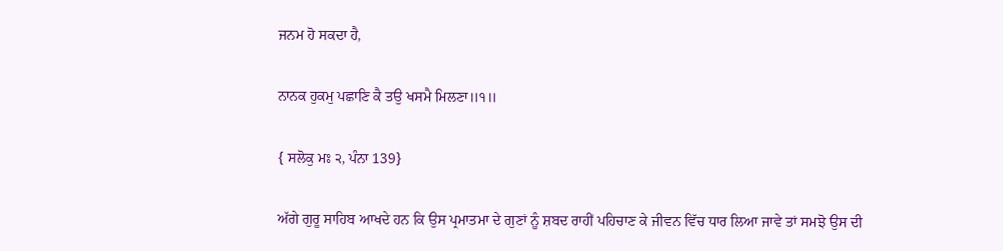ਜਨਮ ਹੋ ਸਕਦਾ ਹੈ,

ਨਾਨਕ ਹੁਕਮੁ ਪਛਾਣਿ ਕੈ ਤਉ ਖਸਮੈ ਮਿਲਣਾ॥੧॥

{ ਸਲੋਕੁ ਮਃ ੨, ਪੰਨਾ 139}

ਅੱਗੇ ਗੁਰੂ ਸਾਹਿਬ ਆਖਦੇ ਹਨ ਕਿ ਉਸ ਪ੍ਰਮਾਤਮਾ ਦੇ ਗੁਣਾਂ ਨੂੰ ਸ਼ਬਦ ਰਾਹੀਂ ਪਹਿਚਾਣ ਕੇ ਜੀਵਨ ਵਿੱਚ ਧਾਰ ਲਿਆ ਜਾਵੇ ਤਾਂ ਸਮਝੋ ਉਸ ਦੀ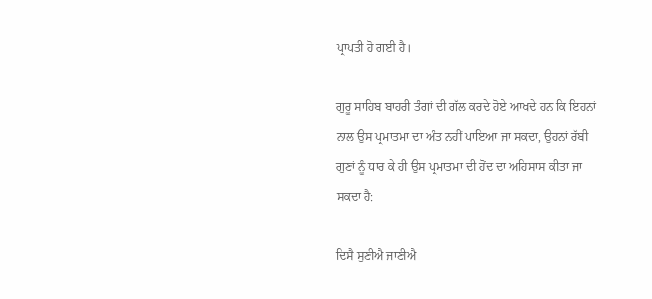ਪ੍ਰਾਪਤੀ ਹੋ ਗਈ ਹੈ।

ਗੁਰੂ ਸਾਹਿਬ ਬਾਹਰੀ ਤੰਗਾਂ ਦੀ ਗੱਲ ਕਰਦੇ ਹੋਏ ਆਖਦੇ ਹਨ ਕਿ ਇਹਨਾਂ ਨਾਲ ਉਸ ਪ੍ਰਮਾਤਮਾ ਦਾ ਅੰਤ ਨਹੀਂ ਪਾਇਆ ਜਾ ਸਕਦਾ, ਉਹਨਾਂ ਰੱਬੀ ਗੁਣਾਂ ਨੂੰ ਧਾਰ ਕੇ ਹੀ ਉਸ ਪ੍ਰਮਾਤਮਾ ਦੀ ਹੋਂਦ ਦਾ ਅਹਿਸਾਸ ਕੀਤਾ ਜਾ ਸਕਦਾ ਹੈ:

ਦਿਸੈ ਸੁਣੀਐ ਜਾਣੀਐ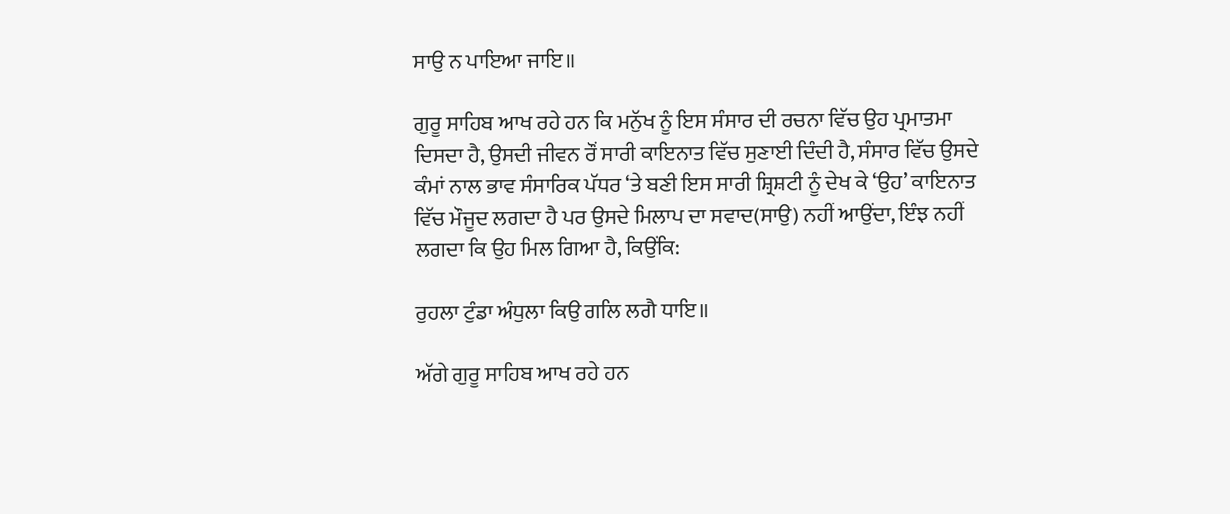ਸਾਉ ਨ ਪਾਇਆ ਜਾਇ॥

ਗੁਰੂ ਸਾਹਿਬ ਆਖ ਰਹੇ ਹਨ ਕਿ ਮਨੁੱਖ ਨੂੰ ਇਸ ਸੰਸਾਰ ਦੀ ਰਚਨਾ ਵਿੱਚ ਉਹ ਪ੍ਰਮਾਤਮਾ ਦਿਸਦਾ ਹੈ, ਉਸਦੀ ਜੀਵਨ ਰੌਂ ਸਾਰੀ ਕਾਇਨਾਤ ਵਿੱਚ ਸੁਣਾਈ ਦਿੰਦੀ ਹੈ, ਸੰਸਾਰ ਵਿੱਚ ਉਸਦੇ ਕੰਮਾਂ ਨਾਲ ਭਾਵ ਸੰਸਾਰਿਕ ਪੱਧਰ ‘ਤੇ ਬਣੀ ਇਸ ਸਾਰੀ ਸ਼੍ਰਿਸ਼ਟੀ ਨੂੰ ਦੇਖ ਕੇ ‘ਉਹ’ ਕਾਇਨਾਤ ਵਿੱਚ ਮੌਜੂਦ ਲਗਦਾ ਹੈ ਪਰ ਉਸਦੇ ਮਿਲਾਪ ਦਾ ਸਵਾਦ(ਸਾਉ) ਨਹੀਂ ਆਉਂਦਾ, ਇੰਝ ਨਹੀਂ ਲਗਦਾ ਕਿ ਉਹ ਮਿਲ ਗਿਆ ਹੈ, ਕਿਉਂਕਿ:

ਰੁਹਲਾ ਟੁੰਡਾ ਅੰਧੁਲਾ ਕਿਉ ਗਲਿ ਲਗੈ ਧਾਇ॥

ਅੱਗੇ ਗੁਰੂ ਸਾਹਿਬ ਆਖ ਰਹੇ ਹਨ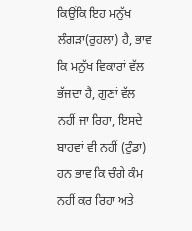ਕਿਉਂਕਿ ਇਹ ਮਨੁੱਖ ਲੰਗੜਾ(ਰੁਹਲਾ) ਹੈ, ਭਾਵ ਕਿ ਮਨੁੱਖ ਵਿਕਾਰਾਂ ਵੱਲ ਭੱਜਦਾ ਹੈ, ਗੁਣਾਂ ਵੱਲ ਨਹੀਂ ਜਾ ਰਿਹਾ, ਇਸਦੇ ਬਾਹਵਾਂ ਵੀ ਨਹੀਂ (ਟੁੰਡਾ) ਹਨ ਭਾਵ ਕਿ ਚੰਗੇ ਕੰਮ ਨਹੀਂ ਕਰ ਰਿਹਾ ਅਤੇ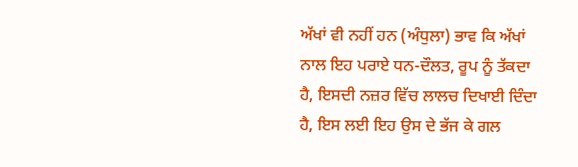ਅੱਖਾਂ ਵੀ ਨਹੀਂ ਹਨ (ਅੰਧੁਲਾ) ਭਾਵ ਕਿ ਅੱਖਾਂ ਨਾਲ ਇਹ ਪਰਾਏ ਧਨ-ਦੌਲਤ, ਰੂਪ ਨੂੰ ਤੱਕਦਾ ਹੈ, ਇਸਦੀ ਨਜ਼ਰ ਵਿੱਚ ਲਾਲਚ ਦਿਖਾਈ ਦਿੰਦਾ ਹੈ, ਇਸ ਲਈ ਇਹ ਉਸ ਦੇ ਭੱਜ ਕੇ ਗਲ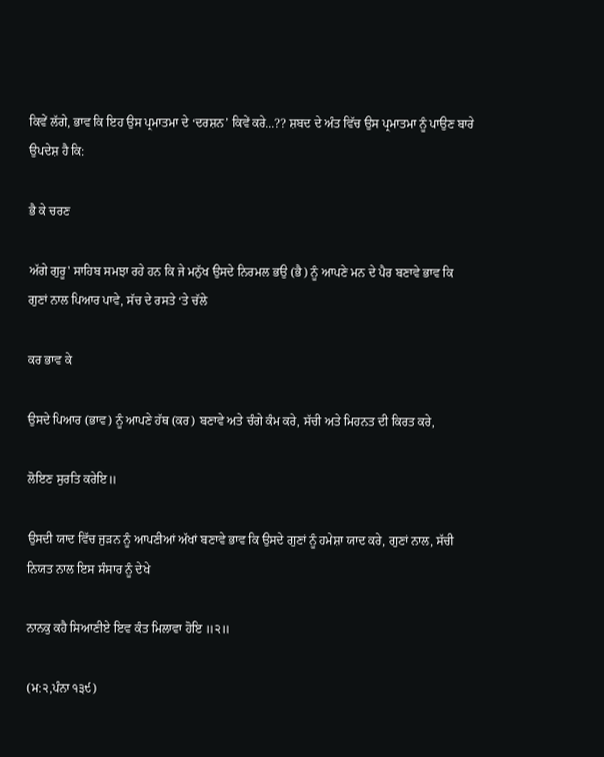ਕਿਵੇਂ ਲੱਗੇ, ਭਾਵ ਕਿ ਇਹ ਉਸ ਪ੍ਰਮਾਤਮਾ ਦੇ ‘ਦਰਸ਼ਨ’ ਕਿਵੇਂ ਕਰੇ...?? ਸ਼ਬਦ ਦੇ ਅੰਤ ਵਿੱਚ ਉਸ ਪ੍ਰਮਾਤਮਾ ਨੂੰ ਪਾਉਣ ਬਾਰੇ ਉਪਦੇਸ਼ ਹੈ ਕਿ:

ਭੈ ਕੇ ਚਰਣ

ਅੱਗੇ ਗੁਰੂ' ਸਾਹਿਬ ਸਮਝਾ ਰਹੇ ਹਨ ਕਿ ਜੇ ਮਨੁੱਖ ਉਸਦੇ ਨਿਰਮਲ ਭਉ (ਭੈ) ਨੂੰ ਆਪਣੇ ਮਨ ਦੇ ਪੈਰ ਬਣਾਵੇ ਭਾਵ ਕਿ ਗੁਣਾਂ ਨਾਲ ਪਿਆਰ ਪਾਵੇ, ਸੱਚ ਦੇ ਰਸਤੇ ‘ਤੇ ਚੱਲੇ

ਕਰ ਭਾਵ ਕੇ

ਉਸਦੇ ਪਿਆਰ (ਭਾਵ) ਨੂੰ ਆਪਣੇ ਹੱਥ (ਕਰ) ਬਣਾਵੇ ਅਤੇ ਚੰਗੇ ਕੰਮ ਕਰੇ, ਸੱਚੀ ਅਤੇ ਮਿਹਨਤ ਦੀ ਕਿਰਤ ਕਰੇ,

ਲੋਇਣ ਸੁਰਤਿ ਕਰੇਇ॥

ਉਸਦੀ ਯਾਦ ਵਿੱਚ ਜੁੜਨ ਨੂੰ ਆਪਣੀਆਂ ਅੱਖਾਂ ਬਣਾਵੇ ਭਾਵ ਕਿ ਉਸਦੇ ਗੁਣਾਂ ਨੂੰ ਹਮੇਸ਼ਾ ਯਾਦ ਕਰੇ, ਗੁਣਾਂ ਨਾਲ, ਸੱਚੀ ਨਿਯਤ ਨਾਲ ਇਸ ਸੰਸਾਰ ਨੂੰ ਦੇਖੇ

ਨਾਨਕੁ ਕਹੈ ਸਿਆਣੀਏ ਇਵ ਕੰਤ ਮਿਲਾਵਾ ਹੋਇ ॥੨॥

(ਮ:੨,ਪੰਨਾ ੧੩੯)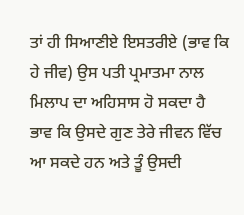ਤਾਂ ਹੀ ਸਿਆਣੀਏ ਇਸਤਰੀਏ (ਭਾਵ ਕਿ ਹੇ ਜੀਵ) ਉਸ ਪਤੀ ਪ੍ਰਮਾਤਮਾ ਨਾਲ ਮਿਲਾਪ ਦਾ ਅਹਿਸਾਸ ਹੋ ਸਕਦਾ ਹੈ ਭਾਵ ਕਿ ਉਸਦੇ ਗੁਣ ਤੇਰੇ ਜੀਵਨ ਵਿੱਚ ਆ ਸਕਦੇ ਹਨ ਅਤੇ ਤੂੰ ਉਸਦੀ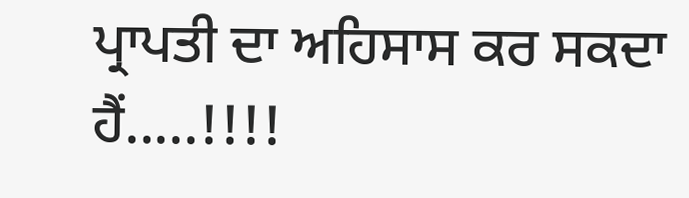ਪ੍ਰਾਪਤੀ ਦਾ ਅਹਿਸਾਸ ਕਰ ਸਕਦਾ ਹੈਂ.....!!!!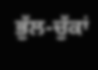ਭੁੱਲ-ਚੁੱਕਾਂ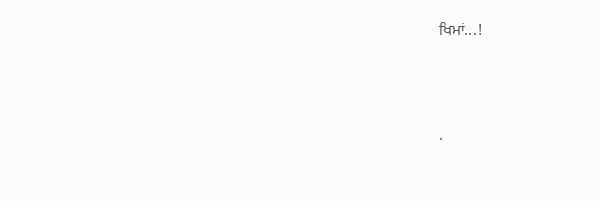ਖਿਮਾਂ...!




.